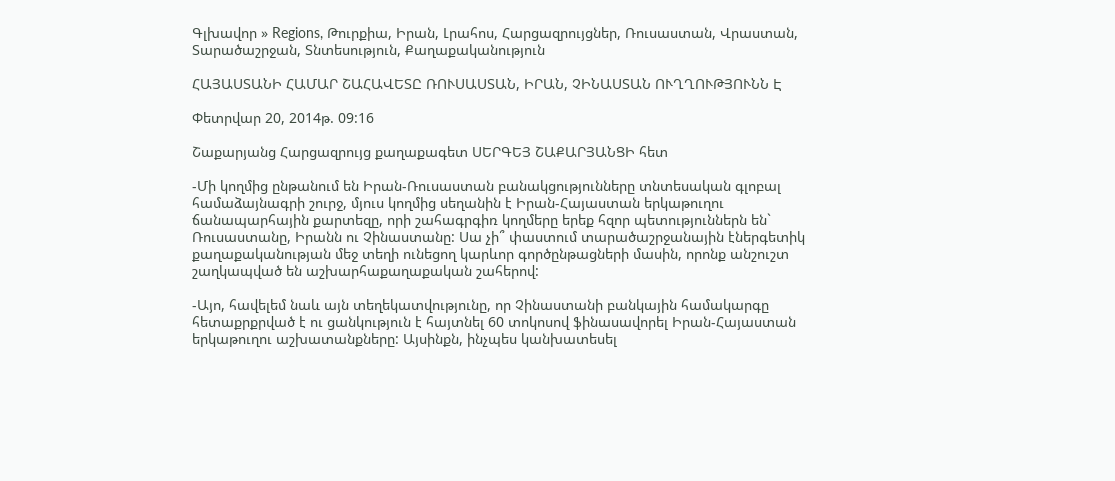Գլխավոր » Regions, Թուրքիա, Իրան, Լրահոս, Հարցազրույցներ, Ռուսաստան, Վրաստան, Տարածաշրջան, Տնտեսություն, Քաղաքականություն

ՀԱՅԱՍՏԱՆԻ ՀԱՄԱՐ ՇԱՀԱՎԵՏԸ ՌՈՒՍԱՍՏԱՆ, ԻՐԱՆ, ՉԻՆԱՍՏԱՆ ՈՒՂՂՈՒԹՅՈՒՆՆ Է

Փետրվար 20, 2014թ. 09:16

Շաքարյանց Հարցազրույց քաղաքագետ ՍԵՐԳԵՅ ՇԱՔԱՐՅԱՆՑԻ հետ

-Մի կողմից ընթանում են Իրան-Ռուսաստան բանակցությունները տնտեսական գլոբալ համաձայնագրի շուրջ, մյուս կողմից սեղանին է Իրան-Հայաստան երկաթուղու ճանապարհային քարտեզը, որի շահագրգիռ կողմերը երեք հզոր պետություններն են` Ռուսաստանը, Իրանն ու Չինաստանը: Սա չի՞ փաստում տարածաշրջանային էներգետիկ քաղաքականության մեջ տեղի ունեցող կարևոր գործընթացների մասին, որոնք անշուշտ շաղկապված են աշխարհաքաղաքական շահերով:

-Այո, հավելեմ նաև այն տեղեկատվությունը, որ Չինաստանի բանկային համակարգը հետաքրքրված է ու ցանկություն է հայտնել 60 տոկոսով ֆինասավորել Իրան-Հայաստան երկաթուղու աշխատանքները: Այսինքն, ինչպես կանխատեսել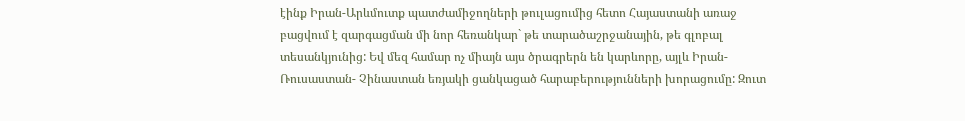էինք Իրան-Արևմուտք պատժամիջողների թուլացումից հետո Հայաստանի առաջ բացվում է զարգացման մի նոր հեռանկար` թե տարածաշրջանային, թե գլոբալ տեսանկյունից: Եվ մեզ համար ոչ միայն այս ծրագրերն են կարևորը, այլև Իրան-Ռուսաստան- Չինաստան եռյակի ցանկացած հարաբերությունների խորացումը: Զուտ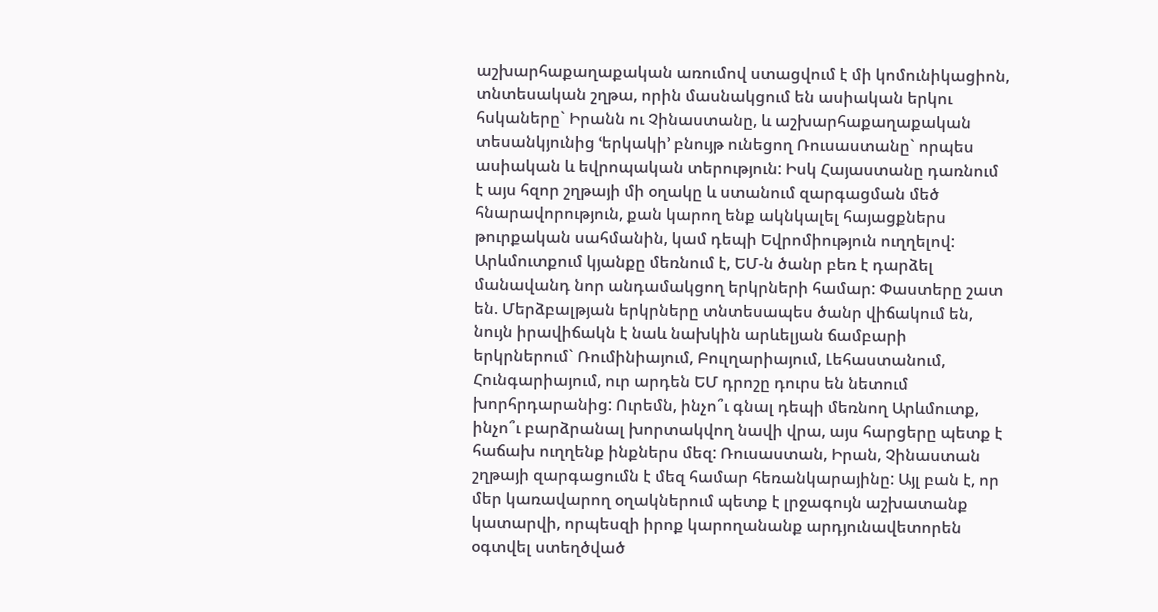աշխարհաքաղաքական առումով ստացվում է մի կոմունիկացիոն, տնտեսական շղթա, որին մասնակցում են ասիական երկու հսկաները` Իրանն ու Չինաստանը, և աշխարհաքաղաքական տեսանկյունից ՙերկակի՚ բնույթ ունեցող Ռուսաստանը` որպես ասիական և եվրոպական տերություն: Իսկ Հայաստանը դառնում է այս հզոր շղթայի մի օղակը և ստանում զարգացման մեծ հնարավորություն, քան կարող ենք ակնկալել հայացքներս թուրքական սահմանին, կամ դեպի Եվրոմիություն ուղղելով:
Արևմուտքում կյանքը մեռնում է, ԵՄ-ն ծանր բեռ է դարձել մանավանդ նոր անդամակցող երկրների համար: Փաստերը շատ են. Մերձբալթյան երկրները տնտեսապես ծանր վիճակում են, նույն իրավիճակն է նաև նախկին արևելյան ճամբարի երկրներում` Ռումինիայում, Բուլղարիայում, Լեհաստանում, Հունգարիայում, ուր արդեն ԵՄ դրոշը դուրս են նետում խորհրդարանից: Ուրեմն, ինչո՞ւ գնալ դեպի մեռնող Արևմուտք, ինչո՞ւ բարձրանալ խորտակվող նավի վրա, այս հարցերը պետք է հաճախ ուղղենք ինքներս մեզ: Ռուսաստան, Իրան, Չինաստան շղթայի զարգացումն է մեզ համար հեռանկարայինը: Այլ բան է, որ մեր կառավարող օղակներում պետք է լրջագույն աշխատանք կատարվի, որպեսզի իրոք կարողանանք արդյունավետորեն օգտվել ստեղծված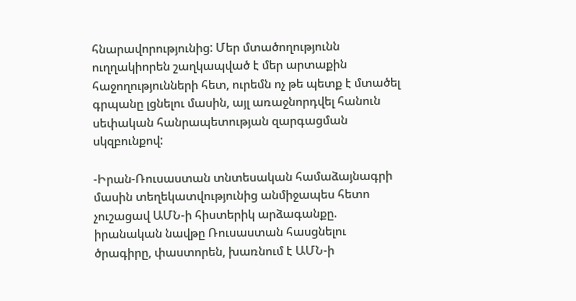հնարավորությունից: Մեր մտածողությունն ուղղակիորեն շաղկապված է մեր արտաքին հաջողությունների հետ, ուրեմն ոչ թե պետք է մտածել գրպանը լցնելու մասին, այլ առաջնորդվել հանուն սեփական հանրապետության զարգացման սկզբունքով:

-Իրան-Ռուսաստան տնտեսական համաձայնագրի մասին տեղեկատվությունից անմիջապես հետո չուշացավ ԱՄՆ-ի հիստերիկ արձագանքը. իրանական նավթը Ռուսաստան հասցնելու ծրագիրը, փաստորեն, խառնում է ԱՄՆ-ի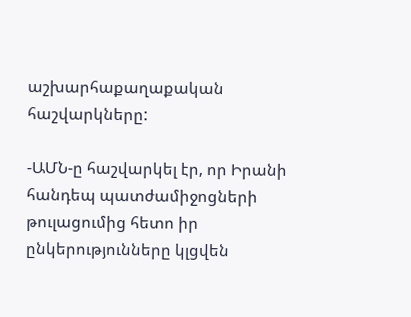աշխարհաքաղաքական հաշվարկները:

-ԱՄՆ-ը հաշվարկել էր, որ Իրանի հանդեպ պատժամիջոցների թուլացումից հետո իր ընկերությունները կլցվեն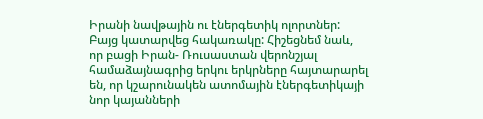Իրանի նավթային ու էներգետիկ ոլորտներ: Բայց կատարվեց հակառակը: Հիշեցնեմ նաև, որ բացի Իրան- Ռուսաստան վերոնշյալ համաձայնագրից երկու երկրները հայտարարել են, որ կշարունակեն ատոմային էներգետիկայի նոր կայանների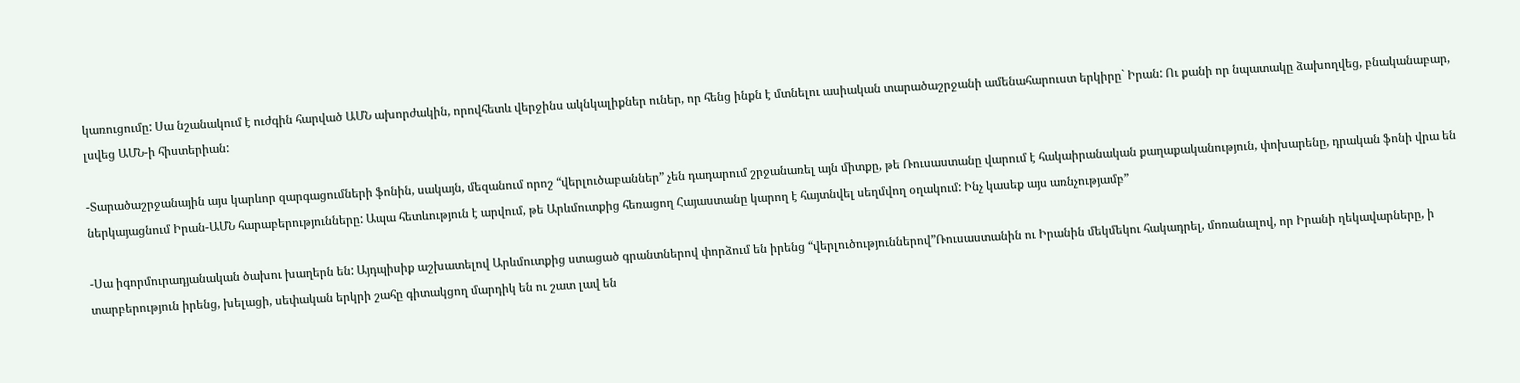կառուցումը: Սա նշանակում է ուժգին հարված ԱՄՆ ախորժակին, որովհետև վերջինս ակնկալիքներ ուներ, որ հենց ինքն է մտնելու ասիական տարածաշրջանի ամենահարուստ երկիրը` Իրան: Ու քանի որ նպատակը ձախողվեց, բնականաբար, լսվեց ԱՄՆ-ի հիստերիան:

-Տարածաշրջանային այս կարևոր զարգացումների ֆոնին, սակայն, մեզանում որոշ “վերլուծաբաններ” չեն դադարում շրջանառել այն միտքը, թե Ռուսաստանը վարում է հակաիրանական քաղաքականություն, փոխարենը, դրական ֆոնի վրա են ներկայացնում Իրան-ԱՄՆ հարաբերությունները: Ապա հետևություն է արվում, թե Արևմուտքից հեռացող Հայաստանը կարող է հայտնվել սեղմվող օղակում: Ինչ կասեք այս առնչությամբ”

-Սա իգորմուրադյանական ծախու խաղերն են: Այդպիսիք աշխատելով Արևմուտքից ստացած գրանտներով փորձում են իրենց “վերլուծություններով”Ռուսաստանին ու Իրանին մեկմեկու հակադրել, մոռանալով, որ Իրանի ղեկավարները, ի տարբերություն իրենց, խելացի, սեփական երկրի շահը գիտակցող մարդիկ են ու շատ լավ են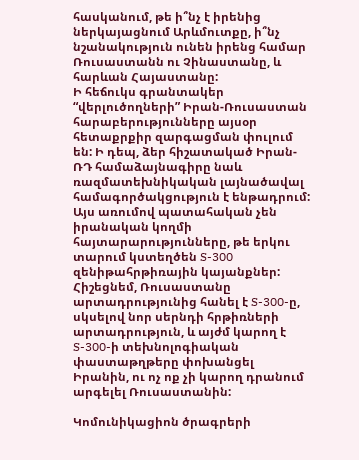հասկանում, թե ի՞նչ է իրենից ներկայացնում Արևմուտքը, ի՞նչ նշանակություն ունեն իրենց համար Ռուսաստանն ու Չինաստանը, և հարևան Հայաստանը:
Ի հեճուկս գրանտակեր “վերլուծողների” Իրան-Ռուսաստան հարաբերությունները այսօր հետաքրքիր զարգացման փուլում են: Ի դեպ, ձեր հիշատակած Իրան-ՌԴ համաձայնագիրը նաև ռազմատեխնիկական լայնածավալ համագործակցություն է ենթադրում: Այս առումով պատահական չեն իրանական կողմի հայտարարությունները, թե երկու տարում կստեղծեն S-300 զենիթահրթիռային կայանքներ: Հիշեցնեմ, Ռուսաստանը արտադրությունից հանել է S-300-ը, սկսելով նոր սերնդի հրթիռների արտադրություն, և այժմ կարող է S-300-ի տեխնոլոգիական փաստաթղթերը փոխանցել Իրանին, ու ոչ ոք չի կարող դրանում արգելել Ռուսաստանին:

Կոմունիկացիոն ծրագրերի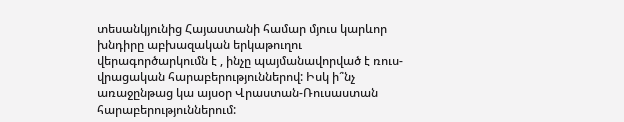տեսանկյունից Հայաստանի համար մյուս կարևոր խնդիրը աբխազական երկաթուղու վերագործարկումն է , ինչը պայմանավորված է ռուս-վրացական հարաբերություններով: Իսկ ի՞նչ առաջընթաց կա այսօր Վրաստան-Ռուսաստան հարաբերություններում: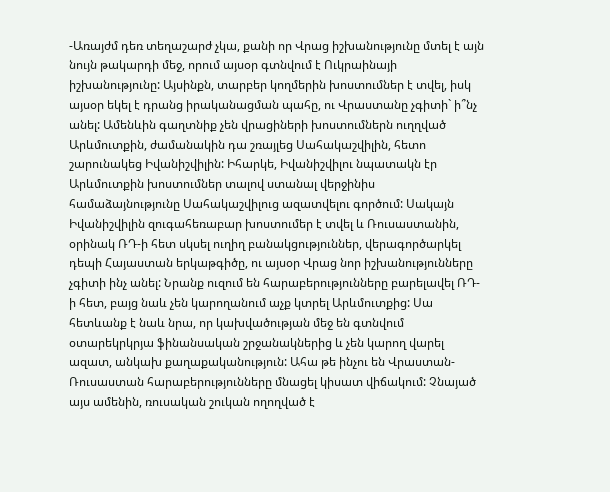-Առայժմ դեռ տեղաշարժ չկա, քանի որ Վրաց իշխանությունը մտել է այն նույն թակարդի մեջ, որում այսօր գտնվում է Ուկրաինայի իշխանությունը: Այսինքն, տարբեր կողմերին խոստումներ է տվել, իսկ այսօր եկել է դրանց իրականացման պահը, ու Վրաստանը չգիտի` ի՞նչ անել: Ամենևին գաղտնիք չեն վրացիների խոստումներն ուղղված Արևմուտքին, ժամանակին դա շռայլեց Սահակաշվիլին, հետո շարունակեց Իվանիշվիլին: Իհարկե, Իվանիշվիլու նպատակն էր Արևմուտքին խոստումներ տալով ստանալ վերջինիս համաձայնությունը Սահակաշվիլուց ազատվելու գործում: Սակայն Իվանիշվիլին զուգահեռաբար խոստումեր է տվել և Ռուսաստանին, օրինակ ՌԴ-ի հետ սկսել ուղիղ բանակցություններ, վերագործարկել դեպի Հայաստան երկաթգիծը, ու այսօր Վրաց նոր իշխանությունները չգիտի ինչ անել: Նրանք ուզում են հարաբերությունները բարելավել ՌԴ-ի հետ, բայց նաև չեն կարողանում աչք կտրել Արևմուտքից: Սա հետևանք է նաև նրա, որ կախվածության մեջ են գտնվում օտարեկրկրյա ֆինանսական շրջանակներից և չեն կարող վարել ազատ, անկախ քաղաքականություն: Ահա թե ինչու են Վրաստան-Ռուսաստան հարաբերությունները մնացել կիսատ վիճակում: Չնայած այս ամենին, ռուսական շուկան ողողված է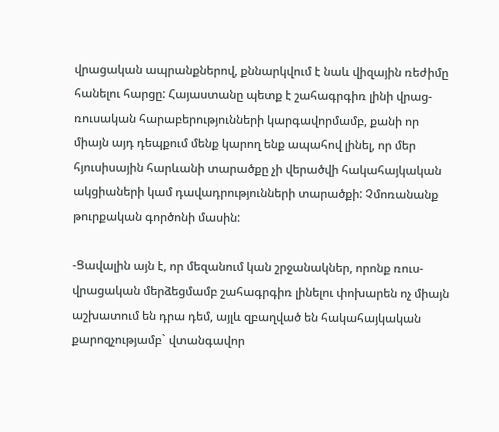վրացական ապրանքներով, քննարկվում է նաև վիզային ռեժիմը հանելու հարցը: Հայաստանը պետք է շահագրգիռ լինի վրաց-ռուսական հարաբերությունների կարգավորմամբ, քանի որ միայն այդ դեպքում մենք կարող ենք ապահով լինել, որ մեր հյուսիսային հարևանի տարածքը չի վերածվի հակահայկական ակցիաների կամ դավադրությունների տարածքի: Չմոռանանք թուրքական գործոնի մասին:

-Ցավալին այն է, որ մեզանում կան շրջանակներ, որոնք ռուս-վրացական մերձեցմամբ շահագրգիռ լինելու փոխարեն ոչ միայն աշխատում են դրա դեմ, այլև զբաղված են հակահայկական քարոզչությամբ` վտանգավոր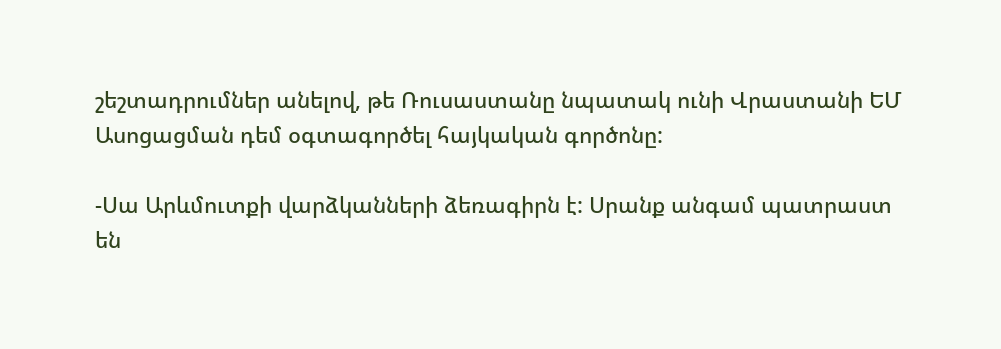շեշտադրումներ անելով, թե Ռուսաստանը նպատակ ունի Վրաստանի ԵՄ Ասոցացման դեմ օգտագործել հայկական գործոնը:

-Սա Արևմուտքի վարձկանների ձեռագիրն է: Սրանք անգամ պատրաստ են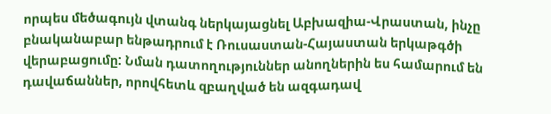որպես մեծագույն վտանգ ներկայացնել Աբխազիա-Վրաստան, ինչը բնականաբար ենթադրում է Ռուսաստան-Հայաստան երկաթգծի վերաբացումը: Նման դատողություններ անողներին ես համարում են դավաճաններ, որովհետև զբաղված են ազգադավ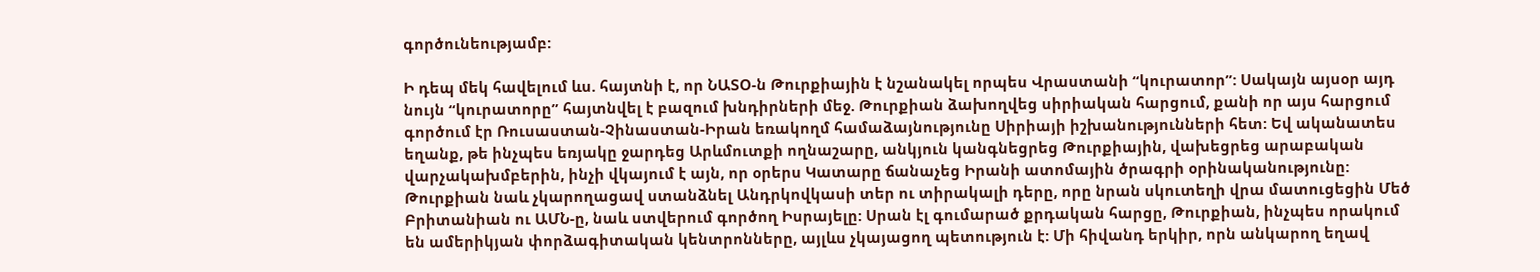գործունեությամբ:

Ի դեպ մեկ հավելում ևս. հայտնի է, որ ՆԱՏՕ-ն Թուրքիային է նշանակել որպես Վրաստանի “կուրատոր”: Սակայն այսօր այդ նույն “կուրատորը” հայտնվել է բազում խնդիրների մեջ. Թուրքիան ձախողվեց սիրիական հարցում, քանի որ այս հարցում գործում էր Ռուսաստան-Չինաստան-Իրան եռակողմ համաձայնությունը Սիրիայի իշխանությունների հետ: Եվ ականատես եղանք, թե ինչպես եռյակը ջարդեց Արևմուտքի ողնաշարը, անկյուն կանգնեցրեց Թուրքիային, վախեցրեց արաբական վարչակախմբերին, ինչի վկայում է այն, որ օրերս Կատարը ճանաչեց Իրանի ատոմային ծրագրի օրինականությունը:
Թուրքիան նաև չկարողացավ ստանձնել Անդրկովկասի տեր ու տիրակալի դերը, որը նրան սկուտեղի վրա մատուցեցին Մեծ Բրիտանիան ու ԱՄՆ-ը, նաև ստվերում գործող Իսրայելը: Սրան էլ գումարած քրդական հարցը, Թուրքիան, ինչպես որակում են ամերիկյան փորձագիտական կենտրոնները, այլևս չկայացող պետություն է: Մի հիվանդ երկիր, որն անկարող եղավ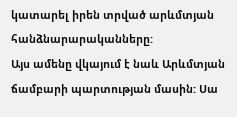կատարել իրեն տրված արևմտյան հանձնարարականները:
Այս ամենը վկայում է նաև Արևմտյան ճամբարի պարտության մասին: Սա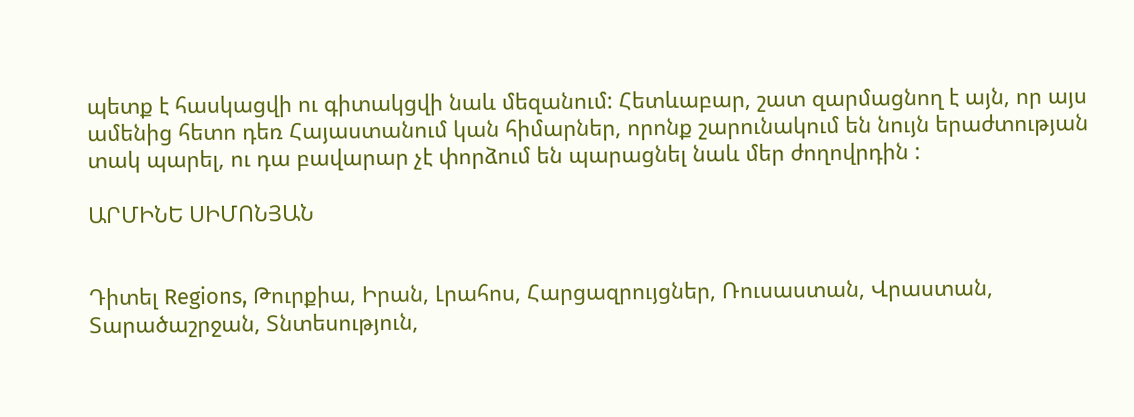պետք է հասկացվի ու գիտակցվի նաև մեզանում: Հետևաբար, շատ զարմացնող է այն, որ այս ամենից հետո դեռ Հայաստանում կան հիմարներ, որոնք շարունակում են նույն երաժտության տակ պարել, ու դա բավարար չէ փորձում են պարացնել նաև մեր ժողովրդին :

ԱՐՄԻՆԵ ՍԻՄՈՆՅԱՆ


Դիտել Regions, Թուրքիա, Իրան, Լրահոս, Հարցազրույցներ, Ռուսաստան, Վրաստան, Տարածաշրջան, Տնտեսություն,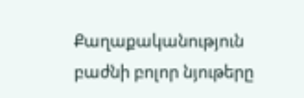Քաղաքականություն բաժնի բոլոր նյութերը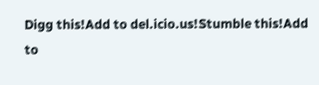Digg this!Add to del.icio.us!Stumble this!Add to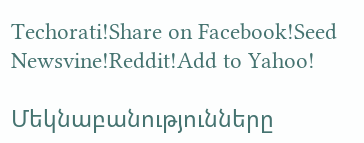Techorati!Share on Facebook!Seed Newsvine!Reddit!Add to Yahoo!

Մեկնաբանությունները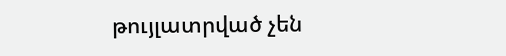թույլատրված չեն